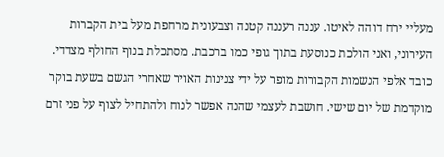מעליי ירח דוהה לאיטו. עננה רעננה קטנה וצבעונית מרחפת מעל בית הקברות העירוני, ואני הולכת כנוסעת בתוך גופי כמו ברכבת. מסתכלת בנוף החולף מצדדי. כובד אלפי הנשמות הקבורות מופר על ידי צנינות האויר שאחרי הגשם בשעת בוקר מוקדמת של יום שישי. חושבת לעצמי שהנה אפשר לנוח ולהתחיל לצוף על פני זרם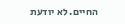החיים. לא יודעת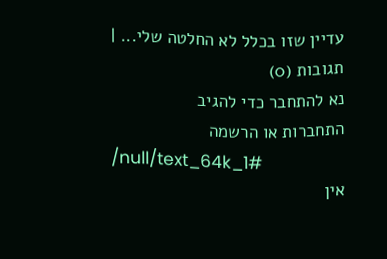עדיין שזו בכלל לא החלטה שלי... |
תגובות (0)
נא להתחבר כדי להגיב
התחברות או הרשמה
/null/text_64k_1#
אין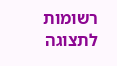רשומות לתצוגה